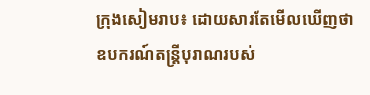ក្រុងសៀមរាប៖ ដោយសារតែមើលឃើញថា ឧបករណ៍តន្រ្តីបុរាណរបស់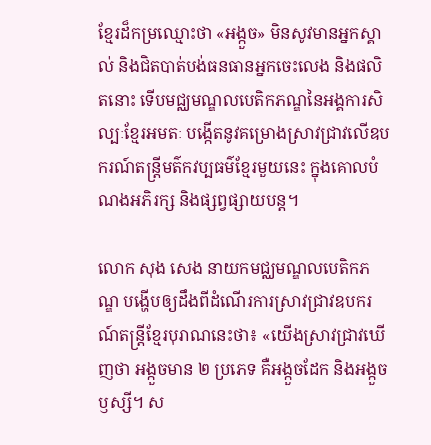ខ្មែរដ៏កម្រឈ្មោះថា «អង្កួច» មិនសូវមានអ្នកស្គាល់ និងជិតបាត់បង់ធនធានអ្នកចេះលេង និងផលិតនោះ ទើបមជ្ឈមណ្ឌលបេតិកភណ្ឌនៃអង្គការសិល្បៈខ្មែរអមតៈ បង្កើតនូវគម្រោងស្រាវជ្រាវលើឧបករណ៍តន្ត្រីមត៌កវប្បធម៌ខ្មែរមួយនេះ ក្នុងគោលបំណងអភិរក្ស និងផ្សព្វផ្សាយបន្ត។

លោក សុង សេង នាយកមជ្ឈមណ្ឌលបេតិកភណ្ឌ បង្ហើបឲ្យដឹងពីដំណើរការស្រាវជ្រាវឧបករណ៍តន្ត្រីខ្មែរបុរាណនេះថា៖ «យើងស្រាវជ្រាវឃើញថា អង្កួចមាន ២ ប្រភេទ គឺអង្កួចដែក និងអង្កួចឫស្សី។ ស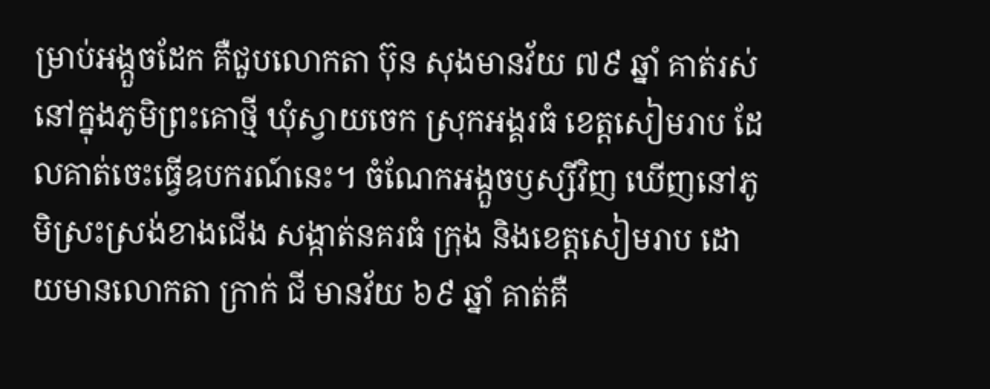ម្រាប់អង្កួចដែក គឺជួបលោកតា ប៊ុន សុងមានវ័យ ៧៩ ឆ្នាំ គាត់រស់នៅក្នុងភូមិព្រះគោថ្មី ឃុំស្វាយចេក ស្រុកអង្គរធំ ខេត្តសៀមរាប ដែលគាត់ចេះធ្វើឧបករណ៍នេះ។ ចំណែកអង្កួចឫស្សីវិញ ឃើញនៅភូមិស្រះស្រង់ខាងជើង សង្កាត់នគរធំ ក្រុង និងខេត្តសៀមរាប ដោយមានលោកតា ក្រាក់ ជី មានវ័យ ៦៩ ឆ្នាំ គាត់គឺ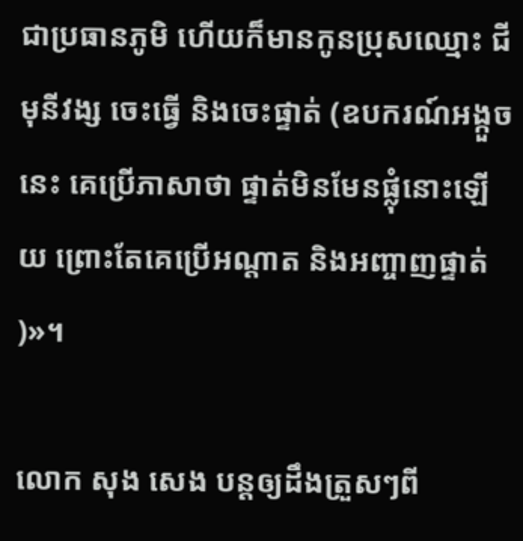ជាប្រធានភូមិ ហើយក៏មានកូនប្រុសឈ្មោះ ជី មុនីវង្ស ចេះធ្វើ និងចេះផ្ទាត់ (ឧបករណ៍អង្កួចនេះ គេប្រើភាសាថា ផ្ទាត់មិនមែនផ្លុំនោះឡើយ ព្រោះតែគេប្រើអណ្តាត និងអញ្ចាញផ្ទាត់)»។

លោក សុង សេង បន្តឲ្យដឹងត្រួសៗពី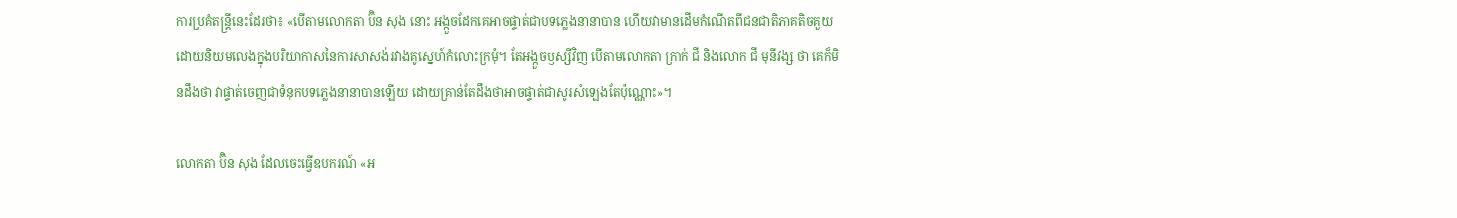ការប្រគំតន្រ្តីនេះដែរថា៖ «បើតាមលោកតា ប៊ិន សុង នោះ អង្កួចដែកគេអាចផ្ទាត់ជាបទភ្លេងនានាបាន ហើយវាមានដើមកំណើតពីជនជាតិភាគតិចគួយ ដោយនិយមលេងក្នុងបរិយាកាសនៃការសាសង់រវាងគូស្នេហ៍កំលោះក្រមុំ។ តែអង្កួចឫស្សីវិញ បើតាមលោកតា ក្រាក់ ជី និងលោក ជី មុនីវង្ស ថា គេក៏មិនដឹងថា វាផ្ទាត់ចេញជាទំនុកបទភ្លេងនានាបានឡើយ ដោយគ្រាន់តែដឹងថាអាចផ្ទាត់ជាសូរសំឡេងតែប៉ុណ្ណោះ»។

លោកតា ប៊ិន សុង ដែលចេះធ្វើឧបករណ៍ «អ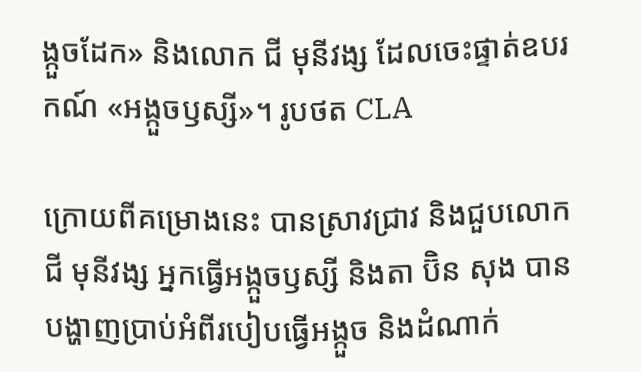ង្កួចដែក» និងលោក ជី មុនីវង្ស ដែលចេះផ្ទាត់ឧបរកណ៍ «អង្កួចឫស្សី»។ រូបថត CLA

ក្រោយពីគម្រោងនេះ បានស្រាវជ្រាវ និងជួបលោក ជី មុនីវង្ស អ្នកធ្វើអង្កួចឫស្សី និងតា ប៊ិន សុង បានបង្ហាញប្រាប់អំពីរបៀបធ្វើអង្កួច និងដំណាក់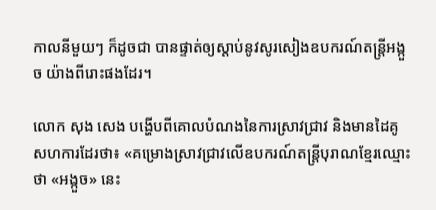កាលនីមួយៗ ក៏ដូចជា បានផ្ទាត់ឲ្យស្តាប់នូវសូរសៀងឧបករណ៍តន្រ្តីអង្កួច យ៉ាងពីរោះផងដែរ។

លោក សុង សេង បង្ហើបពីគោលបំណងនៃការស្រាវជ្រាវ និងមានដៃគូសហការដែរថា៖ «គម្រោងស្រាវជ្រាវលើឧបករណ៍តន្ត្រីបុរាណខ្មែរឈ្មោះថា «អង្កួច» នេះ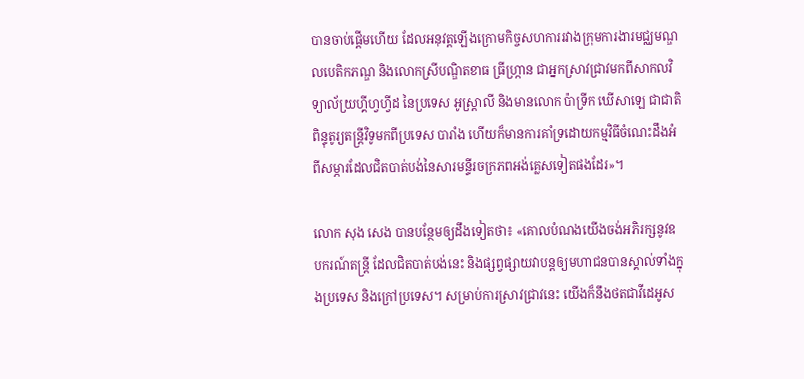បានចាប់ផ្តើមហើយ ដែលអនុវត្តឡើងក្រោមកិច្ចសហការរវាងក្រុមការងារមជ្ឈមណ្ឌលបេតិកភណ្ឌ និងលោកស្រីបណ្ឌិតខាធ ធ្រីហ្រ្កាន ជាអ្នកស្រាវជ្រាវមកពីសាកលវិទ្យាល័យ្រហ្គីហ្វហ្វីដ នៃប្រទេស អូស្រ្តាលី និងមានលោក ប៉ាទ្រីក ឃើសាឡេ ជាជាតិពិន្ទុតូរ្យតន្ត្រីវិទូមកពីប្រទេស បារាំង ហើយក៏មានការគាំទ្រដោយកម្មវិធីចំណេះដឹងអំពីសម្ភារដែលជិតបាត់បង់នៃសារមន្ទីរចក្រភពអង់គ្លេសទៀតផងដែរ»។

លោក សុង សេង បានបន្ថែមឲ្យដឹងទៀតថា៖ «គោលបំណងយើងចង់អភិរក្សនូវឧបករណ៍តន្រ្តី ដែលជិតបាត់បង់នេះ និងផ្សព្វផ្សាយវាបន្តឲ្យមហាជនបានស្គាល់ទាំងក្នុងប្រទេស និងក្រៅប្រទេស។ សម្រាប់ការស្រាវជ្រាវនេះ យើងក៏នឹងថតជាវីដេអូស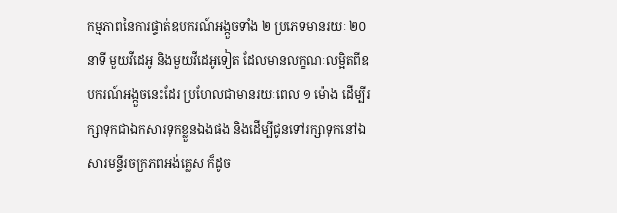កម្មភាពនៃការផ្ទាត់ឧបករណ៍អង្កួចទាំង ២ ប្រភេទមានរយៈ ២០ នាទី មួយវីដេអូ និងមួយវីដេអូទៀត ដែលមានលក្ខណៈលម្អិតពីឧបករណ៍អង្កួចនេះដែរ ប្រហែលជាមានរយៈពេល ១ ម៉ោង ដើម្បីរក្សាទុកជាឯកសារទុកខ្លួនឯងផង និងដើម្បីជូនទៅរក្សាទុកនៅឯសារមន្ទីរចក្រភពអង់គ្លេស ក៏ដូច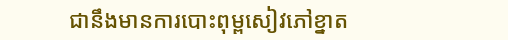ជានឹងមានការបោះពុម្ពសៀវភៅខ្នាត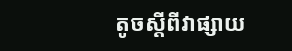តូចស្តីពីវាផ្សាយ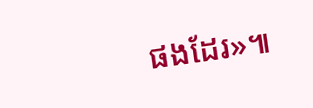ផងដែរ»៕